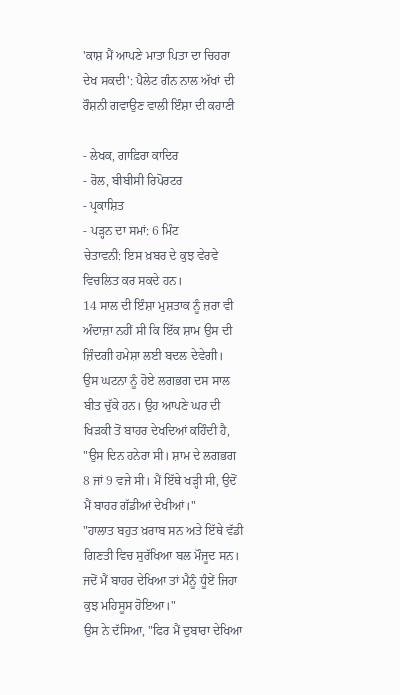'ਕਾਸ਼ ਮੈਂ ਆਪਣੇ ਮਾਤਾ ਪਿਤਾ ਦਾ ਚਿਹਰਾ ਦੇਖ ਸਕਦੀ': ਪੈਲੇਟ ਗੰਨ ਨਾਲ ਅੱਖਾਂ ਦੀ ਰੌਸ਼ਨੀ ਗਵਾਉਣ ਵਾਲੀ ਇੰਸ਼ਾ ਦੀ ਕਹਾਣੀ

- ਲੇਖਕ, ਗਾਫ਼ਿਰਾ ਕਾਦਿਰ
- ਰੋਲ, ਬੀਬੀਸੀ ਰਿਪੋਰਟਰ
- ਪ੍ਰਕਾਸ਼ਿਤ
- ਪੜ੍ਹਨ ਦਾ ਸਮਾਂ: 6 ਮਿੰਟ
ਚੇਤਾਵਨੀ: ਇਸ ਖ਼ਬਰ ਦੇ ਕੁਝ ਵੇਰਵੇ ਵਿਚਲਿਤ ਕਰ ਸਕਦੇ ਹਨ।
14 ਸਾਲ ਦੀ ਇੰਸ਼ਾ ਮੁਸ਼ਤਾਕ ਨੂੰ ਜ਼ਰਾ ਵੀ ਅੰਦਾਜ਼ਾ ਨਹੀਂ ਸੀ ਕਿ ਇੱਕ ਸ਼ਾਮ ਉਸ ਦੀ ਜ਼ਿੰਦਗੀ ਹਮੇਸ਼ਾ ਲਈ ਬਦਲ ਦੇਵੇਗੀ।
ਉਸ ਘਟਨਾ ਨੂੰ ਹੋਏ ਲਗਭਗ ਦਸ ਸਾਲ ਬੀਤ ਚੁੱਕੇ ਹਨ। ਉਹ ਆਪਣੇ ਘਰ ਦੀ ਖਿੜਕੀ ਤੋਂ ਬਾਹਰ ਦੇਖਦਿਆਂ ਕਹਿੰਦੀ ਹੈ, "ਉਸ ਦਿਨ ਹਨੇਰਾ ਸੀ। ਸ਼ਾਮ ਦੇ ਲਗਭਗ 8 ਜਾਂ 9 ਵਜੇ ਸੀ। ਮੈਂ ਇੱਥੇ ਖੜ੍ਹੀ ਸੀ, ਉਦੋਂ ਮੈਂ ਬਾਹਰ ਗੱਡੀਆਂ ਦੇਖੀਆਂ।"
"ਹਾਲਾਤ ਬਹੁਤ ਖ਼ਰਾਬ ਸਨ ਅਤੇ ਇੱਥੇ ਵੱਡੀ ਗਿਣਤੀ ਵਿਚ ਸੁਰੱਖਿਆ ਬਲ ਮੌਜੂਦ ਸਨ। ਜਦੋਂ ਮੈਂ ਬਾਹਰ ਦੇਖਿਆ ਤਾਂ ਮੈਨੂੰ ਧੂੰਏਂ ਜਿਹਾ ਕੁਝ ਮਹਿਸੂਸ ਹੋਇਆ।"
ਉਸ ਨੇ ਦੱਸਿਆ, "ਫਿਰ ਮੈਂ ਦੁਬਾਰਾ ਦੇਖਿਆ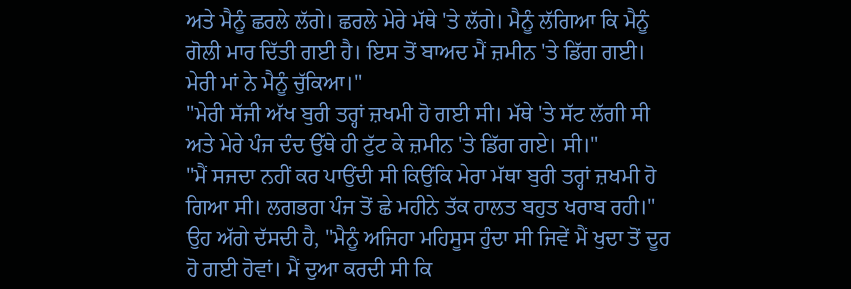ਅਤੇ ਮੈਨੂੰ ਛਰਲੇ ਲੱਗੇ। ਛਰਲੇ ਮੇਰੇ ਮੱਥੇ 'ਤੇ ਲੱਗੇ। ਮੈਨੂੰ ਲੱਗਿਆ ਕਿ ਮੈਨੂੰ ਗੋਲੀ ਮਾਰ ਦਿੱਤੀ ਗਈ ਹੈ। ਇਸ ਤੋਂ ਬਾਅਦ ਮੈਂ ਜ਼ਮੀਨ 'ਤੇ ਡਿੱਗ ਗਈ। ਮੇਰੀ ਮਾਂ ਨੇ ਮੈਨੂੰ ਚੁੱਕਿਆ।"
"ਮੇਰੀ ਸੱਜੀ ਅੱਖ ਬੁਰੀ ਤਰ੍ਹਾਂ ਜ਼ਖਮੀ ਹੋ ਗਈ ਸੀ। ਮੱਥੇ 'ਤੇ ਸੱਟ ਲੱਗੀ ਸੀ ਅਤੇ ਮੇਰੇ ਪੰਜ ਦੰਦ ਉੱਥੇ ਹੀ ਟੁੱਟ ਕੇ ਜ਼ਮੀਨ 'ਤੇ ਡਿੱਗ ਗਏ। ਸੀ।"
"ਮੈਂ ਸਜਦਾ ਨਹੀਂ ਕਰ ਪਾਉਂਦੀ ਸੀ ਕਿਉਂਕਿ ਮੇਰਾ ਮੱਥਾ ਬੁਰੀ ਤਰ੍ਹਾਂ ਜ਼ਖਮੀ ਹੋ ਗਿਆ ਸੀ। ਲਗਭਗ ਪੰਜ ਤੋਂ ਛੇ ਮਹੀਨੇ ਤੱਕ ਹਾਲਤ ਬਹੁਤ ਖਰਾਬ ਰਹੀ।"
ਉਹ ਅੱਗੇ ਦੱਸਦੀ ਹੈ, "ਮੈਨੂੰ ਅਜਿਹਾ ਮਹਿਸੂਸ ਹੁੰਦਾ ਸੀ ਜਿਵੇਂ ਮੈਂ ਖੁਦਾ ਤੋਂ ਦੂਰ ਹੋ ਗਈ ਹੋਵਾਂ। ਮੈਂ ਦੁਆ ਕਰਦੀ ਸੀ ਕਿ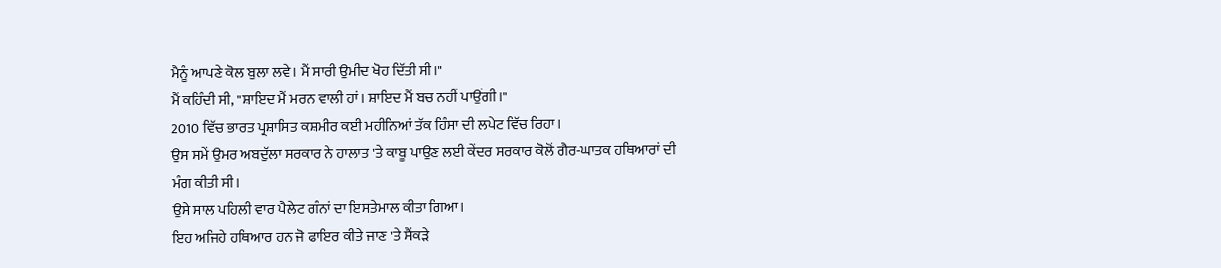ਮੈਨੂੰ ਆਪਣੇ ਕੋਲ ਬੁਲਾ ਲਵੇ। ਮੈਂ ਸਾਰੀ ਉਮੀਦ ਖੋਹ ਦਿੱਤੀ ਸੀ।"
ਮੈਂ ਕਹਿੰਦੀ ਸੀ, "ਸ਼ਾਇਦ ਮੈਂ ਮਰਨ ਵਾਲੀ ਹਾਂ। ਸ਼ਾਇਦ ਮੈਂ ਬਚ ਨਹੀਂ ਪਾਉਂਗੀ।"
2010 ਵਿੱਚ ਭਾਰਤ ਪ੍ਰਸ਼ਾਸਿਤ ਕਸ਼ਮੀਰ ਕਈ ਮਹੀਨਿਆਂ ਤੱਕ ਹਿੰਸਾ ਦੀ ਲਪੇਟ ਵਿੱਚ ਰਿਹਾ।
ਉਸ ਸਮੇਂ ਉਮਰ ਅਬਦੁੱਲਾ ਸਰਕਾਰ ਨੇ ਹਾਲਾਤ 'ਤੇ ਕਾਬੂ ਪਾਉਣ ਲਈ ਕੇਂਦਰ ਸਰਕਾਰ ਕੋਲੋਂ ਗੈਰ-ਘਾਤਕ ਹਥਿਆਰਾਂ ਦੀ ਮੰਗ ਕੀਤੀ ਸੀ।
ਉਸੇ ਸਾਲ ਪਹਿਲੀ ਵਾਰ ਪੈਲੇਟ ਗੰਨਾਂ ਦਾ ਇਸਤੇਮਾਲ ਕੀਤਾ ਗਿਆ।
ਇਹ ਅਜਿਹੇ ਹਥਿਆਰ ਹਨ ਜੋ ਫਾਇਰ ਕੀਤੇ ਜਾਣ 'ਤੇ ਸੈਂਕੜੇ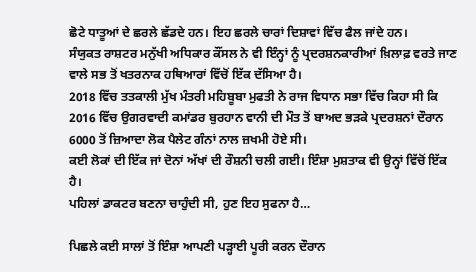ਛੋਟੇ ਧਾਤੂਆਂ ਦੇ ਛਰਲੇ ਛੱਡਦੇ ਹਨ। ਇਹ ਛਰਲੇ ਚਾਰਾਂ ਦਿਸ਼ਾਵਾਂ ਵਿੱਚ ਫੈਲ ਜਾਂਦੇ ਹਨ।
ਸੰਯੁਕਤ ਰਾਸ਼ਟਰ ਮਨੁੱਖੀ ਅਧਿਕਾਰ ਕੌਂਸਲ ਨੇ ਵੀ ਇੰਨ੍ਹਾਂ ਨੂੰ ਪ੍ਰਦਰਸ਼ਨਕਾਰੀਆਂ ਖ਼ਿਲਾਫ਼ ਵਰਤੇ ਜਾਣ ਵਾਲੇ ਸਭ ਤੋਂ ਖਤਰਨਾਕ ਹਥਿਆਰਾਂ ਵਿੱਚੋਂ ਇੱਕ ਦੱਸਿਆ ਹੈ।
2018 ਵਿੱਚ ਤਤਕਾਲੀ ਮੁੱਖ ਮੰਤਰੀ ਮਹਿਬੂਬਾ ਮੁਫਤੀ ਨੇ ਰਾਜ ਵਿਧਾਨ ਸਭਾ ਵਿੱਚ ਕਿਹਾ ਸੀ ਕਿ 2016 ਵਿੱਚ ਉਗਰਵਾਦੀ ਕਮਾਂਡਰ ਬੁਰਹਾਨ ਵਾਨੀ ਦੀ ਮੌਤ ਤੋਂ ਬਾਅਦ ਭੜਕੇ ਪ੍ਰਦਰਸ਼ਨਾਂ ਦੌਰਾਨ 6000 ਤੋਂ ਜ਼ਿਆਦਾ ਲੋਕ ਪੈਲੇਟ ਗੰਨਾਂ ਨਾਲ ਜ਼ਖਮੀ ਹੋਏ ਸੀ।
ਕਈ ਲੋਕਾਂ ਦੀ ਇੱਕ ਜਾਂ ਦੋਨਾਂ ਅੱਖਾਂ ਦੀ ਰੌਸ਼ਨੀ ਚਲੀ ਗਈ। ਇੰਸ਼ਾ ਮੁਸ਼ਤਾਕ ਵੀ ਉਨ੍ਹਾਂ ਵਿੱਚੋਂ ਇੱਕ ਹੈ।
ਪਹਿਲਾਂ ਡਾਕਟਰ ਬਣਨਾ ਚਾਹੁੰਦੀ ਸੀ, ਹੁਣ ਇਹ ਸੁਫਨਾ ਹੈ…

ਪਿਛਲੇ ਕਈ ਸਾਲਾਂ ਤੋਂ ਇੰਸ਼ਾ ਆਪਣੀ ਪੜ੍ਹਾਈ ਪੂਰੀ ਕਰਨ ਦੌਰਾਨ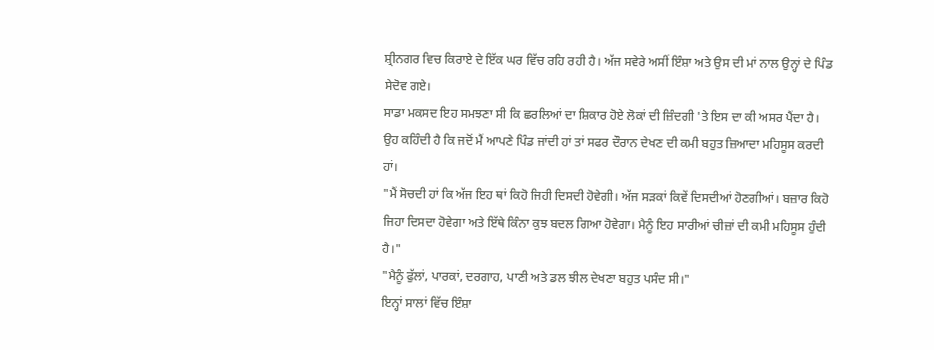ਸ਼੍ਰੀਨਗਰ ਵਿਚ ਕਿਰਾਏ ਦੇ ਇੱਕ ਘਰ ਵਿੱਚ ਰਹਿ ਰਹੀ ਹੈ। ਅੱਜ ਸਵੇਰੇ ਅਸੀਂ ਇੰਸ਼ਾ ਅਤੇ ਉਸ ਦੀ ਮਾਂ ਨਾਲ ਉਨ੍ਹਾਂ ਦੇ ਪਿੰਡ ਸੇਦੋਵ ਗਏ।
ਸਾਡਾ ਮਕਸਦ ਇਹ ਸਮਝਣਾ ਸੀ ਕਿ ਛਰਲਿਆਂ ਦਾ ਸ਼ਿਕਾਰ ਹੋਏ ਲੋਕਾਂ ਦੀ ਜ਼ਿੰਦਗੀ 'ਤੇ ਇਸ ਦਾ ਕੀ ਅਸਰ ਪੈਂਦਾ ਹੈ।
ਉਹ ਕਹਿੰਦੀ ਹੈ ਕਿ ਜਦੋਂ ਮੈਂ ਆਪਣੇ ਪਿੰਡ ਜਾਂਦੀ ਹਾਂ ਤਾਂ ਸਫਰ ਦੌਰਾਨ ਦੇਖਣ ਦੀ ਕਮੀ ਬਹੁਤ ਜ਼ਿਆਦਾ ਮਹਿਸੂਸ ਕਰਦੀ ਹਾਂ।
"ਮੈਂ ਸੋਚਦੀ ਹਾਂ ਕਿ ਅੱਜ ਇਹ ਥਾਂ ਕਿਹੋ ਜਿਹੀ ਦਿਸਦੀ ਹੋਵੇਗੀ। ਅੱਜ ਸੜਕਾਂ ਕਿਵੇਂ ਦਿਸਦੀਆਂ ਹੋਣਗੀਆਂ। ਬਜ਼ਾਰ ਕਿਹੋ ਜਿਹਾ ਦਿਸਦਾ ਹੋਵੇਗਾ ਅਤੇ ਇੱਥੇ ਕਿੰਨਾ ਕੁਝ ਬਦਲ ਗਿਆ ਹੋਵੇਗਾ। ਮੈਨੂੰ ਇਹ ਸਾਰੀਆਂ ਚੀਜ਼ਾਂ ਦੀ ਕਮੀ ਮਹਿਸੂਸ ਹੁੰਦੀ ਹੈ।"
"ਮੈਨੂੰ ਫੁੱਲਾਂ, ਪਾਰਕਾਂ, ਦਰਗਾਹ, ਪਾਣੀ ਅਤੇ ਡਲ ਝੀਲ ਦੇਖਣਾ ਬਹੁਤ ਪਸੰਦ ਸੀ।"
ਇਨ੍ਹਾਂ ਸਾਲਾਂ ਵਿੱਚ ਇੰਸ਼ਾ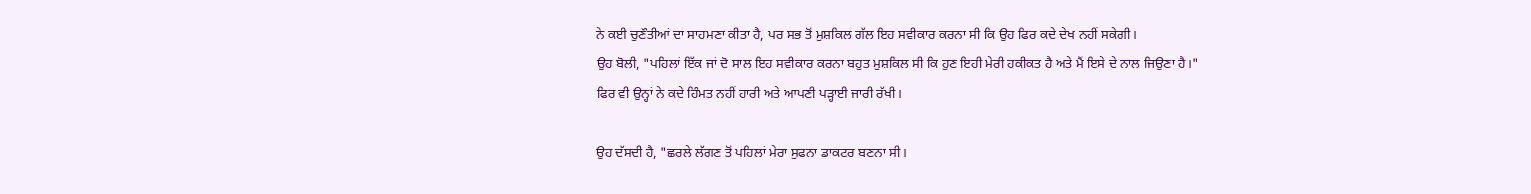ਨੇ ਕਈ ਚੁਣੌਤੀਆਂ ਦਾ ਸਾਹਮਣਾ ਕੀਤਾ ਹੈ, ਪਰ ਸਭ ਤੋਂ ਮੁਸ਼ਕਿਲ ਗੱਲ ਇਹ ਸਵੀਕਾਰ ਕਰਨਾ ਸੀ ਕਿ ਉਹ ਫਿਰ ਕਦੇ ਦੇਖ ਨਹੀਂ ਸਕੇਗੀ।
ਉਹ ਬੋਲੀ, "ਪਹਿਲਾਂ ਇੱਕ ਜਾਂ ਦੋ ਸਾਲ ਇਹ ਸਵੀਕਾਰ ਕਰਨਾ ਬਹੁਤ ਮੁਸ਼ਕਿਲ ਸੀ ਕਿ ਹੁਣ ਇਹੀ ਮੇਰੀ ਹਕੀਕਤ ਹੈ ਅਤੇ ਮੈਂ ਇਸੇ ਦੇ ਨਾਲ ਜਿਉਣਾ ਹੈ।"
ਫਿਰ ਵੀ ਉਨ੍ਹਾਂ ਨੇ ਕਦੇ ਹਿੰਮਤ ਨਹੀਂ ਹਾਰੀ ਅਤੇ ਆਪਣੀ ਪੜ੍ਹਾਈ ਜਾਰੀ ਰੱਖੀ।

ਉਹ ਦੱਸਦੀ ਹੈ, "ਛਰਲੇ ਲੱਗਣ ਤੋਂ ਪਹਿਲਾਂ ਮੇਰਾ ਸੁਫਨਾ ਡਾਕਟਰ ਬਣਨਾ ਸੀ।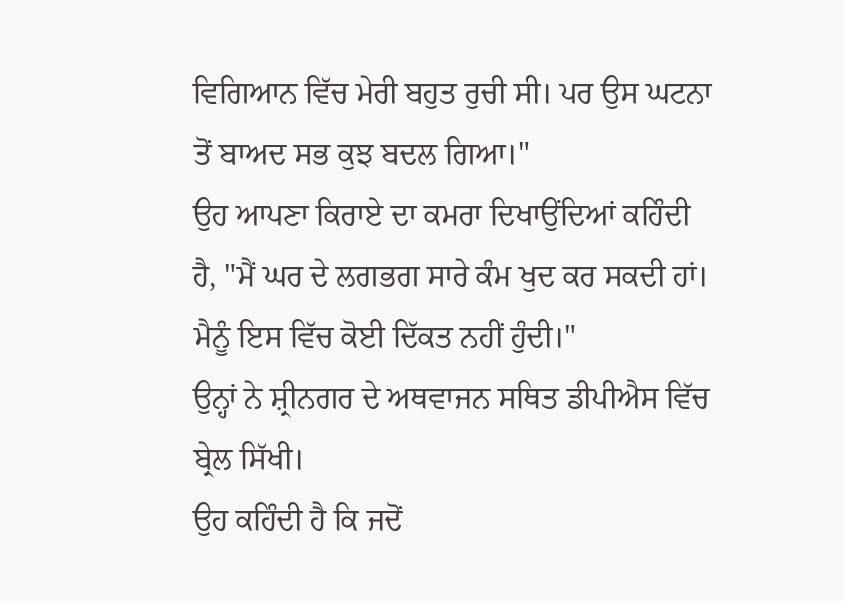ਵਿਗਿਆਨ ਵਿੱਚ ਮੇਰੀ ਬਹੁਤ ਰੁਚੀ ਸੀ। ਪਰ ਉਸ ਘਟਨਾ ਤੋਂ ਬਾਅਦ ਸਭ ਕੁਝ ਬਦਲ ਗਿਆ।"
ਉਹ ਆਪਣਾ ਕਿਰਾਏ ਦਾ ਕਮਰਾ ਦਿਖਾਉਂਦਿਆਂ ਕਹਿੰਦੀ ਹੈ, "ਮੈਂ ਘਰ ਦੇ ਲਗਭਗ ਸਾਰੇ ਕੰਮ ਖੁਦ ਕਰ ਸਕਦੀ ਹਾਂ। ਮੈਨੂੰ ਇਸ ਵਿੱਚ ਕੋਈ ਦਿੱਕਤ ਨਹੀਂ ਹੁੰਦੀ।"
ਉਨ੍ਹਾਂ ਨੇ ਸ਼੍ਰੀਨਗਰ ਦੇ ਅਥਵਾਜਨ ਸਥਿਤ ਡੀਪੀਐਸ ਵਿੱਚ ਬ੍ਰੇਲ ਸਿੱਖੀ।
ਉਹ ਕਹਿੰਦੀ ਹੈ ਕਿ ਜਦੋਂ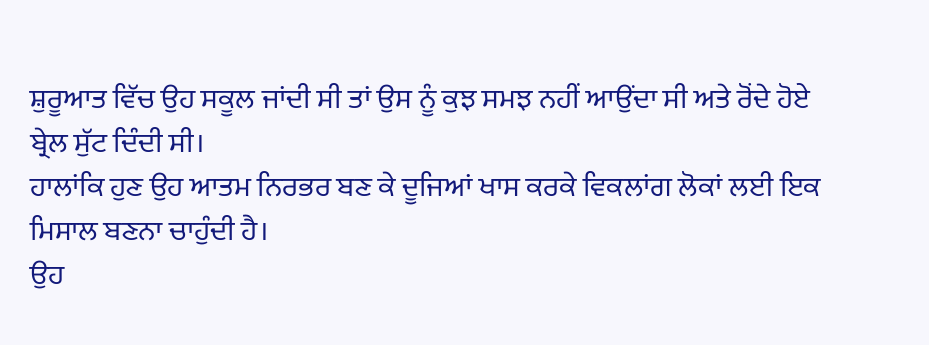ਸ਼ੁਰੂਆਤ ਵਿੱਚ ਉਹ ਸਕੂਲ ਜਾਂਦੀ ਸੀ ਤਾਂ ਉਸ ਨੂੰ ਕੁਝ ਸਮਝ ਨਹੀਂ ਆਉਂਦਾ ਸੀ ਅਤੇ ਰੋਂਦੇ ਹੋਏ ਬ੍ਰੇਲ ਸੁੱਟ ਦਿੰਦੀ ਸੀ।
ਹਾਲਾਂਕਿ ਹੁਣ ਉਹ ਆਤਮ ਨਿਰਭਰ ਬਣ ਕੇ ਦੂਜਿਆਂ ਖਾਸ ਕਰਕੇ ਵਿਕਲਾਂਗ ਲੋਕਾਂ ਲਈ ਇਕ ਮਿਸਾਲ ਬਣਨਾ ਚਾਹੁੰਦੀ ਹੈ।
ਉਹ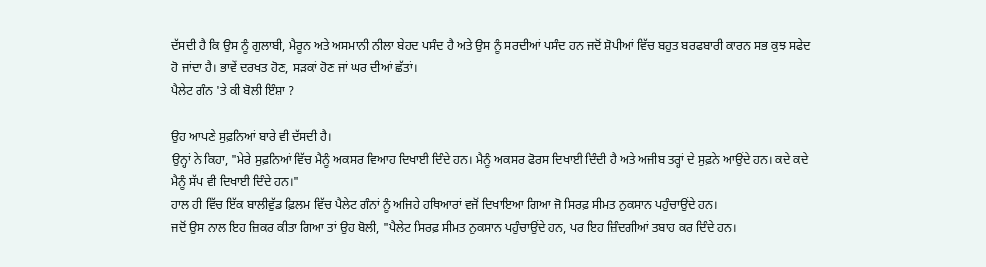ਦੱਸਦੀ ਹੈ ਕਿ ਉਸ ਨੂੰ ਗੁਲਾਬੀ, ਮੈਰੂਨ ਅਤੇ ਅਸਮਾਨੀ ਨੀਲਾ ਬੇਹਦ ਪਸੰਦ ਹੈ ਅਤੇ ਉਸ ਨੂੰ ਸਰਦੀਆਂ ਪਸੰਦ ਹਨ ਜਦੋਂ ਸ਼ੋਪੀਆਂ ਵਿੱਚ ਬਹੁਤ ਬਰਫਬਾਰੀ ਕਾਰਨ ਸਭ ਕੁਝ ਸਫੇਦ ਹੋ ਜਾਂਦਾ ਹੈ। ਭਾਵੇਂ ਦਰਖਤ ਹੋਣ, ਸੜਕਾਂ ਹੋਣ ਜਾਂ ਘਰ ਦੀਆਂ ਛੱਤਾਂ।
ਪੈਲੇਟ ਗੰਨ 'ਤੇ ਕੀ ਬੋਲੀ ਇੰਸ਼ਾ ?

ਉਹ ਆਪਣੇ ਸੁਫ਼ਨਿਆਂ ਬਾਰੇ ਵੀ ਦੱਸਦੀ ਹੈ।
ਉਨ੍ਹਾਂ ਨੇ ਕਿਹਾ, "ਮੇਰੇ ਸੁਫ਼ਨਿਆਂ ਵਿੱਚ ਮੈਨੂੰ ਅਕਸਰ ਵਿਆਹ ਦਿਖਾਈ ਦਿੰਦੇ ਹਨ। ਮੈਨੂੰ ਅਕਸਰ ਫੋਰਸ ਦਿਖਾਈ ਦਿੰਦੀ ਹੈ ਅਤੇ ਅਜੀਬ ਤਰ੍ਹਾਂ ਦੇ ਸੁਫ਼ਨੇ ਆਉਂਦੇ ਹਨ। ਕਦੇ ਕਦੇ ਮੈਨੂੰ ਸੱਪ ਵੀ ਦਿਖਾਈ ਦਿੰਦੇ ਹਨ।"
ਹਾਲ ਹੀ ਵਿੱਚ ਇੱਕ ਬਾਲੀਵੁੱਡ ਫ਼ਿਲਮ ਵਿੱਚ ਪੈਲੇਟ ਗੰਨਾਂ ਨੂੰ ਅਜਿਹੇ ਹਥਿਆਰਾਂ ਵਜੋਂ ਦਿਖਾਇਆ ਗਿਆ ਜੋ ਸਿਰਫ਼ ਸੀਮਤ ਨੁਕਸਾਨ ਪਹੁੰਚਾਉਂਦੇ ਹਨ।
ਜਦੋਂ ਉਸ ਨਾਲ ਇਹ ਜ਼ਿਕਰ ਕੀਤਾ ਗਿਆ ਤਾਂ ਉਹ ਬੋਲੀ, "ਪੈਲੇਟ ਸਿਰਫ਼ ਸੀਮਤ ਨੁਕਸਾਨ ਪਹੁੰਚਾਉਂਦੇ ਹਨ, ਪਰ ਇਹ ਜ਼ਿੰਦਗੀਆਂ ਤਬਾਹ ਕਰ ਦਿੰਦੇ ਹਨ।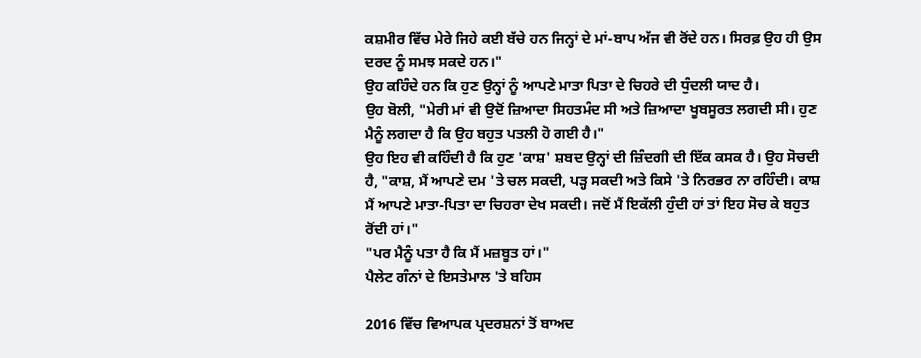ਕਸ਼ਮੀਰ ਵਿੱਚ ਮੇਰੇ ਜਿਹੇ ਕਈ ਬੱਚੇ ਹਨ ਜਿਨ੍ਹਾਂ ਦੇ ਮਾਂ-ਬਾਪ ਅੱਜ ਵੀ ਰੋਂਦੇ ਹਨ। ਸਿਰਫ਼ ਉਹ ਹੀ ਉਸ ਦਰਦ ਨੂੰ ਸਮਝ ਸਕਦੇ ਹਨ।"
ਉਹ ਕਹਿੰਦੇ ਹਨ ਕਿ ਹੁਣ ਉਨ੍ਹਾਂ ਨੂੰ ਆਪਣੇ ਮਾਤਾ ਪਿਤਾ ਦੇ ਚਿਹਰੇ ਦੀ ਧੁੰਦਲੀ ਯਾਦ ਹੈ।
ਉਹ ਬੋਲੀ, "ਮੇਰੀ ਮਾਂ ਵੀ ਉਦੋਂ ਜ਼ਿਆਦਾ ਸਿਹਤਮੰਦ ਸੀ ਅਤੇ ਜ਼ਿਆਦਾ ਖੂਬਸੂਰਤ ਲਗਦੀ ਸੀ। ਹੁਣ ਮੈਨੂੰ ਲਗਦਾ ਹੈ ਕਿ ਉਹ ਬਹੁਤ ਪਤਲੀ ਹੋ ਗਈ ਹੈ।"
ਉਹ ਇਹ ਵੀ ਕਹਿੰਦੀ ਹੈ ਕਿ ਹੁਣ 'ਕਾਸ਼' ਸ਼ਬਦ ਉਨ੍ਹਾਂ ਦੀ ਜ਼ਿੰਦਗੀ ਦੀ ਇੱਕ ਕਸਕ ਹੈ। ਉਹ ਸੋਚਦੀ ਹੈ, "ਕਾਸ਼, ਮੈਂ ਆਪਣੇ ਦਮ 'ਤੇ ਚਲ ਸਕਦੀ, ਪੜ੍ਹ ਸਕਦੀ ਅਤੇ ਕਿਸੇ 'ਤੇ ਨਿਰਭਰ ਨਾ ਰਹਿੰਦੀ। ਕਾਸ਼ ਮੈਂ ਆਪਣੇ ਮਾਤਾ-ਪਿਤਾ ਦਾ ਚਿਹਰਾ ਦੇਖ ਸਕਦੀ। ਜਦੋਂ ਮੈਂ ਇਕੱਲੀ ਹੁੰਦੀ ਹਾਂ ਤਾਂ ਇਹ ਸੋਚ ਕੇ ਬਹੁਤ ਰੋਂਦੀ ਹਾਂ।"
"ਪਰ ਮੈਨੂੰ ਪਤਾ ਹੈ ਕਿ ਮੈਂ ਮਜ਼ਬੂਤ ਹਾਂ।"
ਪੈਲੇਟ ਗੰਨਾਂ ਦੇ ਇਸਤੇਮਾਲ 'ਤੇ ਬਹਿਸ

2016 ਵਿੱਚ ਵਿਆਪਕ ਪ੍ਰਦਰਸ਼ਨਾਂ ਤੋਂ ਬਾਅਦ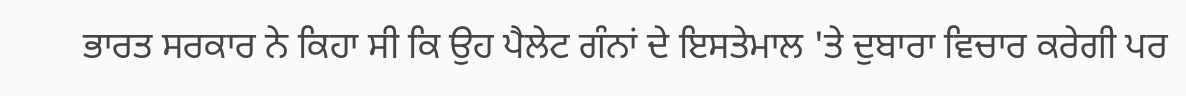ਭਾਰਤ ਸਰਕਾਰ ਨੇ ਕਿਹਾ ਸੀ ਕਿ ਉਹ ਪੈਲੇਟ ਗੰਨਾਂ ਦੇ ਇਸਤੇਮਾਲ 'ਤੇ ਦੁਬਾਰਾ ਵਿਚਾਰ ਕਰੇਗੀ ਪਰ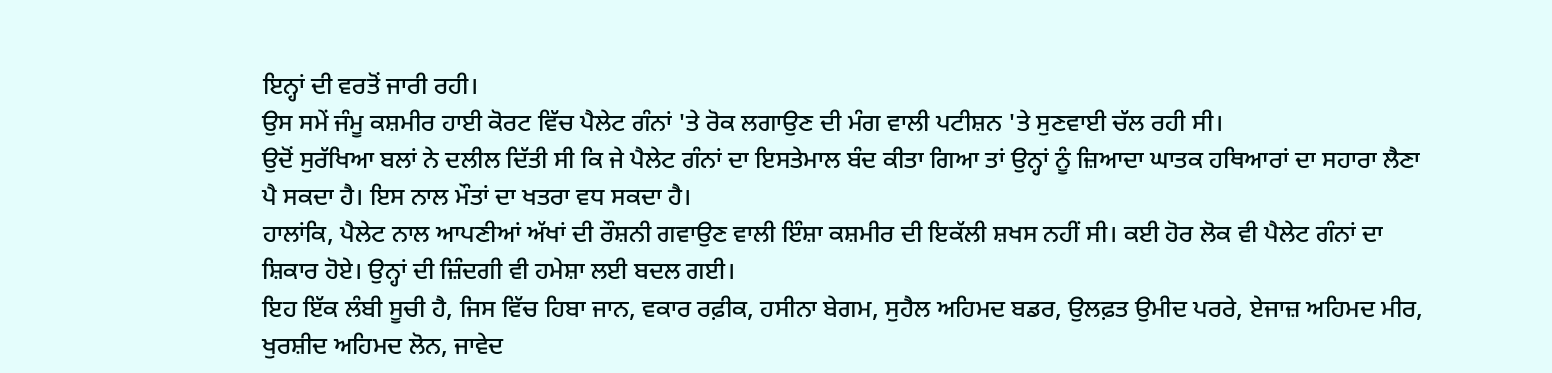ਇਨ੍ਹਾਂ ਦੀ ਵਰਤੋਂ ਜਾਰੀ ਰਹੀ।
ਉਸ ਸਮੇਂ ਜੰਮੂ ਕਸ਼ਮੀਰ ਹਾਈ ਕੋਰਟ ਵਿੱਚ ਪੈਲੇਟ ਗੰਨਾਂ 'ਤੇ ਰੋਕ ਲਗਾਉਣ ਦੀ ਮੰਗ ਵਾਲੀ ਪਟੀਸ਼ਨ 'ਤੇ ਸੁਣਵਾਈ ਚੱਲ ਰਹੀ ਸੀ।
ਉਦੋਂ ਸੁਰੱਖਿਆ ਬਲਾਂ ਨੇ ਦਲੀਲ ਦਿੱਤੀ ਸੀ ਕਿ ਜੇ ਪੈਲੇਟ ਗੰਨਾਂ ਦਾ ਇਸਤੇਮਾਲ ਬੰਦ ਕੀਤਾ ਗਿਆ ਤਾਂ ਉਨ੍ਹਾਂ ਨੂੰ ਜ਼ਿਆਦਾ ਘਾਤਕ ਹਥਿਆਰਾਂ ਦਾ ਸਹਾਰਾ ਲੈਣਾ ਪੈ ਸਕਦਾ ਹੈ। ਇਸ ਨਾਲ ਮੌਤਾਂ ਦਾ ਖਤਰਾ ਵਧ ਸਕਦਾ ਹੈ।
ਹਾਲਾਂਕਿ, ਪੈਲੇਟ ਨਾਲ ਆਪਣੀਆਂ ਅੱਖਾਂ ਦੀ ਰੌਸ਼ਨੀ ਗਵਾਉਣ ਵਾਲੀ ਇੰਸ਼ਾ ਕਸ਼ਮੀਰ ਦੀ ਇਕੱਲੀ ਸ਼ਖਸ ਨਹੀਂ ਸੀ। ਕਈ ਹੋਰ ਲੋਕ ਵੀ ਪੈਲੇਟ ਗੰਨਾਂ ਦਾ ਸ਼ਿਕਾਰ ਹੋਏ। ਉਨ੍ਹਾਂ ਦੀ ਜ਼ਿੰਦਗੀ ਵੀ ਹਮੇਸ਼ਾ ਲਈ ਬਦਲ ਗਈ।
ਇਹ ਇੱਕ ਲੰਬੀ ਸੂਚੀ ਹੈ, ਜਿਸ ਵਿੱਚ ਹਿਬਾ ਜਾਨ, ਵਕਾਰ ਰਫ਼ੀਕ, ਹਸੀਨਾ ਬੇਗਮ, ਸੁਹੈਲ ਅਹਿਮਦ ਬਡਰ, ਉਲਫ਼ਤ ਉਮੀਦ ਪਰਰੇ, ਏਜਾਜ਼ ਅਹਿਮਦ ਮੀਰ, ਖੁਰਸ਼ੀਦ ਅਹਿਮਦ ਲੋਨ, ਜਾਵੇਦ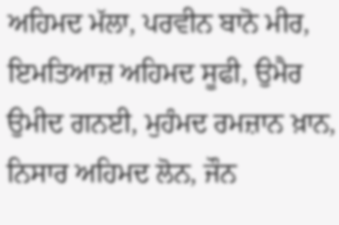ਅਹਿਮਦ ਮੱਲਾ, ਪਰਵੀਨ ਬਾਨੋ ਮੀਰ, ਇਮਤਿਆਜ਼ ਅਹਿਮਦ ਸੂਫੀ, ਉਮੈਰ ਉਮੀਦ ਗਨਈ, ਮੁਹੰਮਦ ਰਮਜ਼ਾਨ ਖ਼ਾਨ, ਨਿਸਾਰ ਅਹਿਮਦ ਲੋਨ, ਜੌਨ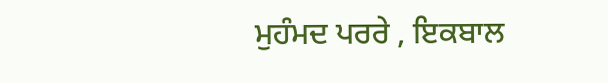ਮੁਹੰਮਦ ਪਰਰੇ , ਇਕਬਾਲ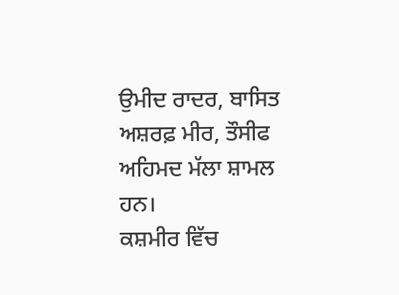ਉਮੀਦ ਰਾਦਰ, ਬਾਸਿਤ ਅਸ਼ਰਫ਼ ਮੀਰ, ਤੌਸੀਫ ਅਹਿਮਦ ਮੱਲਾ ਸ਼ਾਮਲ ਹਨ।
ਕਸ਼ਮੀਰ ਵਿੱਚ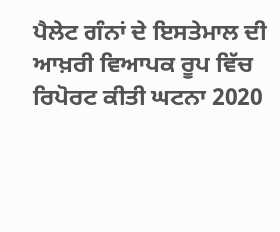ਪੈਲੇਟ ਗੰਨਾਂ ਦੇ ਇਸਤੇਮਾਲ ਦੀ ਆਖ਼ਰੀ ਵਿਆਪਕ ਰੂਪ ਵਿੱਚ ਰਿਪੋਰਟ ਕੀਤੀ ਘਟਨਾ 2020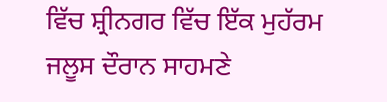ਵਿੱਚ ਸ਼੍ਰੀਨਗਰ ਵਿੱਚ ਇੱਕ ਮੁਹੱਰਮ ਜਲੂਸ ਦੌਰਾਨ ਸਾਹਮਣੇ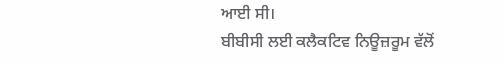ਆਈ ਸੀ।
ਬੀਬੀਸੀ ਲਈ ਕਲੈਕਟਿਵ ਨਿਊਜ਼ਰੂਮ ਵੱਲੋਂ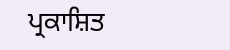ਪ੍ਰਕਾਸ਼ਿਤ